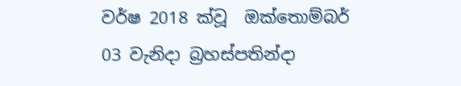වර්ෂ 2018 ක්වූ  ඔක්තොම්බර් 03 වැනිදා බ්‍රහස්පතින්දා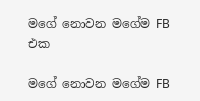මගේ නොවන මගේම FB එක

මගේ නොවන මගේම FB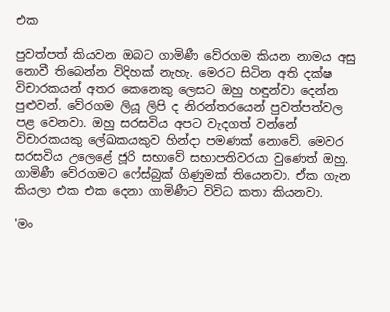එක

පුවත්පත් කියවන ඔබට ගාමිණී වේරගම කියන නාමය අසු නොවී තිබෙන්න විදිහක් නැහැ. මෙරට සිටින අති දක්ෂ විචාරකයන් අතර කෙනෙකු ලෙසට ඔහු හඳුන්වා දෙන්න පුළුවන්. වේරගම ලියූ ලිපි ද නිරන්තරයෙන් පුවත්පත්වල පළ වෙනවා. ඔහු සරසවිය අපට වැදගත් වන්නේ විචාරකයකු ලේඛකයකුව හින්දා පමණක් නොවේ. මෙවර සරසවිය උලෙළේ ජූරි සභාවේ සභාපතිවරයා වුණෙත් ඔහු. ගාමිණී වේරගමට ෆේස්බුක් ගිණුමක් තියෙනවා. ඒක ගැන කියලා එක එක දෙනා ගාමිණීට විවිධ කතා කියනවා.

'මං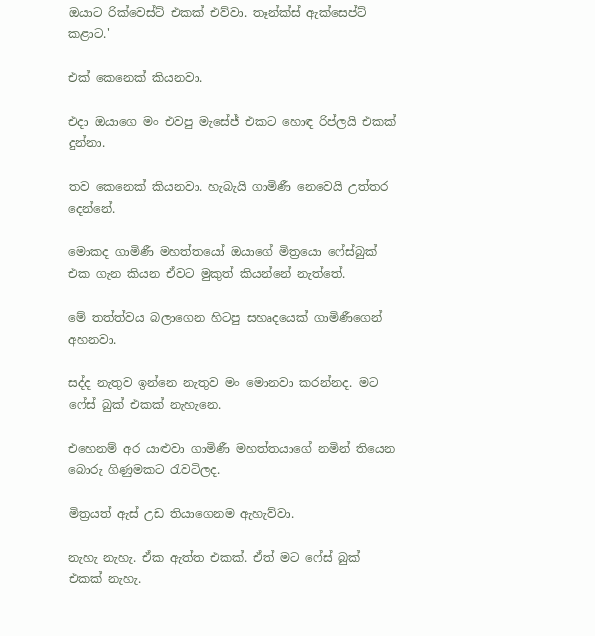ඔයාට රික්වෙස්ට් එකක් එව්වා. තෑන්ක්ස් ඇක්සෙප්ට් කළාට.'

එක් කෙනෙක් කියනවා.

එදා ඔයාගෙ මං එවපු මැසේජ් එකට හොඳ රිප්ලයි එකක් දුන්නා.

තව කෙනෙක් කියනවා. හැබැයි ගාමිණී නෙවෙයි උත්තර දෙන්නේ.

මොකද ගාමිණී මහත්තයෝ ඔයාගේ මිත්‍රයො ෆේස්බුක් එක ගැන කියන ඒවට මුකුත් කියන්නේ නැත්තේ.

මේ තත්ත්වය බලාගෙන හිටපු සහෘදයෙක් ගාමිණීගෙන් අහනවා.

සද්ද නැතුව ඉන්නෙ නැතුව මං මොනවා කරන්නද. මට ෆේස් බුක් එකක් නැහැනෙ.

එහෙනම් අර යාළුවා ගාමිණී මහත්තයාගේ නමින් තියෙන බොරු ගිණුමකට රැවටිලද.

මිත්‍රයත් ඇස් උඩ තියාගෙනම ඇහැව්වා.

නැහැ නැහැ. ඒක ඇත්ත එකක්. ඒත් මට ෆේස් බුක් එකක් නැහැ.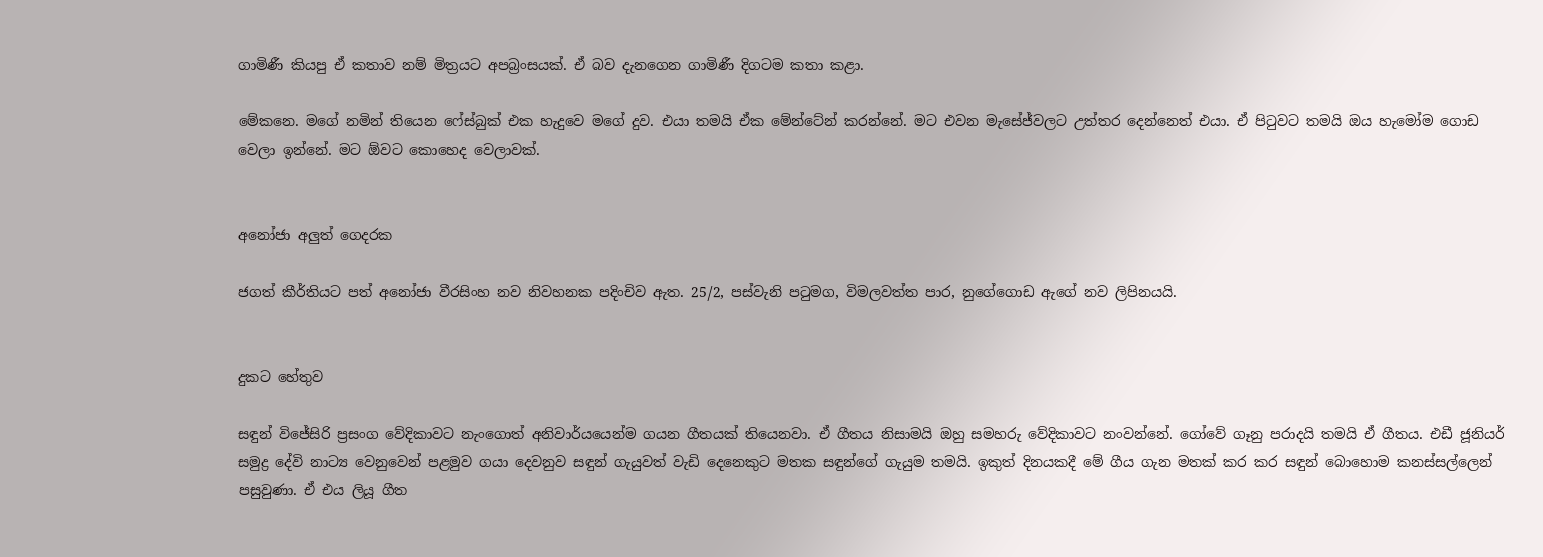ගාමිණී කියපු ඒ කතාව නම් මිත්‍රයට අපබ්‍රංසයක්. ඒ බව දැනගෙන ගාමිණී දිගටම කතා කළා.

මේකනෙ. මගේ නමින් තියෙන ෆේස්බුක් එක හැදුවෙ මගේ දුව. එයා තමයි ඒක මේන්ටේන් කරන්නේ. මට එවන මැසේජ්වලට උත්තර දෙන්නෙත් එයා. ඒ පිටුවට තමයි ඔය හැමෝම ගොඩ වෙලා ඉන්නේ. මට ඕවට කොහෙද වෙලාවක්.


අනෝජා අලුත් ගෙදරක

ජගත් කීර්තියට පත් අනෝජා වීරසිංහ නව නිවහනක පදිංචිව ඇත. 25/2, පස්වැනි පටුමග, විමලවත්ත පාර, නුගේගොඩ ඇගේ නව ලිපිනයයි.


දුකට හේතුව

සඳුන් විජේසිරි ප්‍රසංග වේදිකාවට නැංගොත් අනිවාර්යයෙන්ම ගයන ගීතයක් තියෙනවා. ඒ ගීතය නිසාමයි ඔහු සමහරු වේදිකාවට නංවන්නේ. ගෝවේ ගෑනු පරාදයි තමයි ඒ ගීතය. එඩී ජූනියර් සමුද්‍ර දේවි නාට්‍ය වෙනුවෙන් පළමුව ගයා දෙවනුව සඳුන් ගැයුවත් වැඩි දෙනෙකුට මතක සඳුන්ගේ ගැයුම තමයි. ඉකුත් දිනයකදී මේ ගීය ගැන මතක් කර කර සඳුන් බොහොම කනස්සල්ලෙන් පසුවුණා. ඒ එය ලියූ ගීත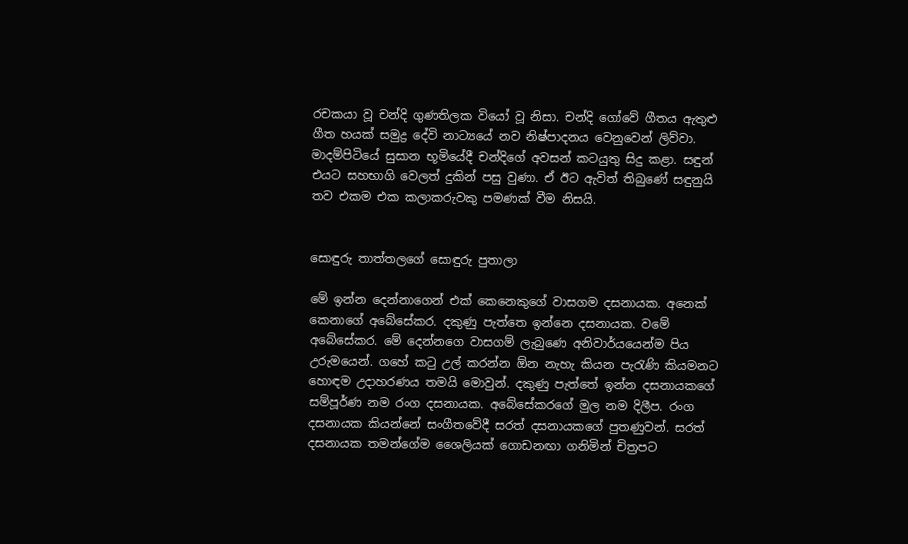රචකයා වූ චන්දි ගුණතිලක වියෝ වූ නිසා. චන්දි ගෝවේ ගීතය ඇතුළු ගීත හයක් සමුද්‍ර දේවි නාට්‍යයේ නව නිෂ්පාදනය වෙනුවෙන් ලිව්වා. මාදම්පිටියේ සුසාන භූමියේදී චන්දිගේ අවසන් කටයුතු සිදු කළා. සඳුන් එයට සහභාගි වෙලත් දුකින් පසු වුණා. ඒ ඊට ඇවිත් තිබුණේ සඳුනුයි තව එකම එක කලාකරුවකු පමණක් වීම නිසයි.


සොඳුරු තාත්තලගේ සොඳුරු පුතාලා

මේ ඉන්න දෙන්නාගෙන් එක් කෙනෙකුගේ වාසගම දසනායක. අනෙක් කෙනාගේ අබේසේකර. දකුණු පැත්තෙ ඉන්නෙ දසනායක. වමේ අබේසේකර. මේ දෙන්නගෙ වාසගම් ලැබුණෙ අනිවාර්යයෙන්ම පිය උරුමයෙන්. ගහේ කටු උල් කරන්න ඕන නැහැ කියන පැරැණි කියමනට හොඳම උදාහරණය තමයි මොවුන්. දකුණු පැත්තේ ඉන්න දසනායකගේ සම්පූර්ණ නම රංග දසනායක. අබේසේකරගේ මුල නම දිලීප. රංග දසනායක කියන්නේ සංගීතවේදී සරත් දසනායකගේ පුතණුවන්. සරත් දසනායක තමන්ගේම ශෛලියක් ගොඩනඟා ගනිමින් චිත්‍රපට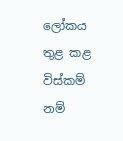ලෝකය තුළ කළ විස්කම් නම්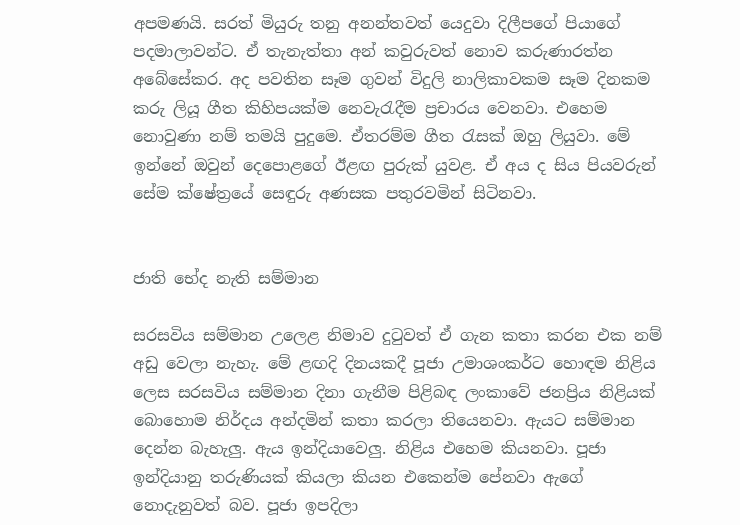අපමණයි. සරත් මියුරු තනු අනන්තවත් යෙදුවා දිලීපගේ පියාගේ පදමාලාවන්ට. ඒ තැනැත්තා අන් කවුරුවත් නොව කරුණාරත්න අබේසේකර. අද පවතින සෑම ගුවන් විදුලි නාලිකාවකම සෑම දිනකම කරු ලියූ ගීත කිහිපයක්ම නෙවැරැදීම ප්‍රචාරය වෙනවා. එහෙම නොවුණා නම් තමයි පුදුමෙ. ඒතරම්ම ගීත රැසක් ඔහු ලියුවා. මේ ඉන්නේ ඔවුන් දෙපොළගේ ඊළඟ පුරුක් යුවළ. ඒ අය ද සිය පියවරුන් සේම ක්ෂේත්‍රයේ සෙඳුරු අණසක පතුරවමින් සිටිනවා.


ජාති භේද නැති සම්මාන

සරසවිය සම්මාන උලෙළ නිමාව දුටුවත් ඒ ගැන කතා කරන එක නම් අඩු වෙලා නැහැ. මේ ළඟදි දිනයකදී පූජා උමාශංකර්ට හොඳම නිළිය ලෙස සරසවිය සම්මාන දිනා ගැනීම පිළිබඳ ලංකාවේ ජනප්‍රිය නිළියක් බොහොම නිර්දය අන්දමින් කතා කරලා තියෙනවා. ඇයට සම්මාන දෙන්න බැහැලු. ඇය ඉන්දියාවෙලු. නිළිය එහෙම කියනවා. පූජා ඉන්දියානු තරුණියක් කියලා කියන එකෙන්ම පේනවා ඇගේ නොදැනුවත් බව. පූජා ඉපදිලා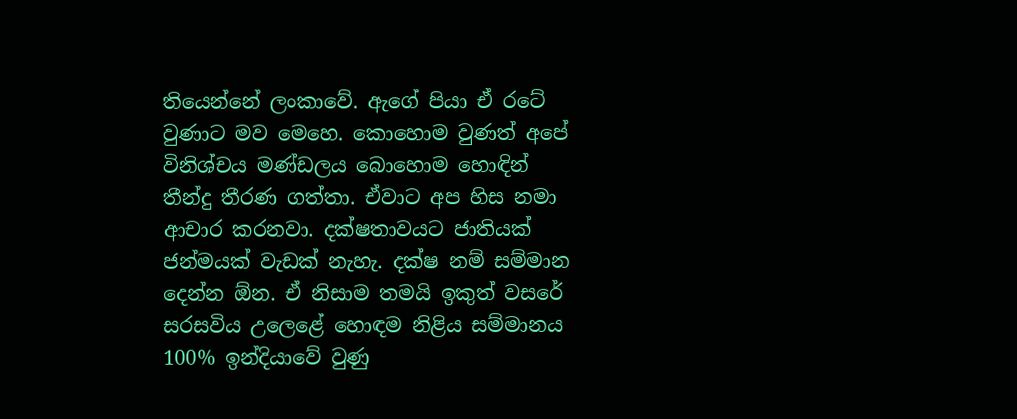තියෙන්නේ ලංකාවේ. ඇගේ පියා ඒ රටේ වුණාට මව මෙහෙ. කොහොම වුණත් අපේ විනිශ්චය මණ්ඩලය බොහොම හොඳින් තීන්දු තීරණ ගත්තා. ඒවාට අප හිස නමා ආචාර කරනවා. දක්ෂතාවයට ජාතියක් ජන්මයක් වැඩක් නැහැ. දක්ෂ නම් සම්මාන දෙන්න ඕන. ඒ නිසාම තමයි ඉකුත් වසරේ සරසවිය උලෙළේ හොඳම නිළිය සම්මානය 100% ඉන්දියාවේ වුණු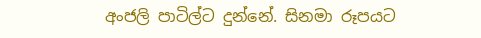අංජලි පාටිල්ට දුන්නේ. සිනමා රූපයට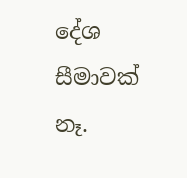දේශ සීමාවක් නෑ.